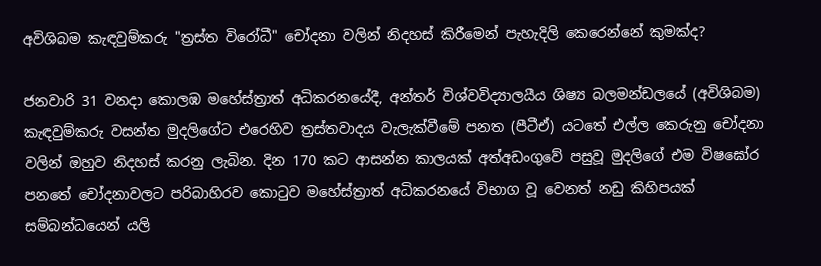අවිශිබම කැඳවුම්කරු "ත්‍රස්ත විරෝධී" චෝදනා වලින් නිදහස් කිරීමෙන් පැහැදිලි කෙරෙන්නේ කුමක්ද?

ජනවාරි 31 වනදා කොලඹ මහේස්ත්‍රාත් අධිකරනයේදී, අන්තර් විශ්වවිද්‍යාලයීය ශිෂ්‍ය බලමන්ඩලයේ (අවිශිබම) කැඳවුම්කරු වසන්ත මුදලිගේට එරෙහිව ත්‍රස්තවාදය වැලැක්වීමේ පනත (පීටීඒ) යටතේ එල්ල කෙරුනු චෝදනා වලින් ඔහුව නිදහස් කරනු ලැබින. දින 170 කට ආසන්න කාලයක් අත්අඩංගුවේ පසුවූ මුදලිගේ එම විෂඝෝර පනතේ චෝදනාවලට පරිබාහිරව කොටුව මහේස්ත්‍රාත් අධිකරනයේ විභාග වූ වෙනත් නඩු කිහිපයක් සම්බන්ධයෙන් යලි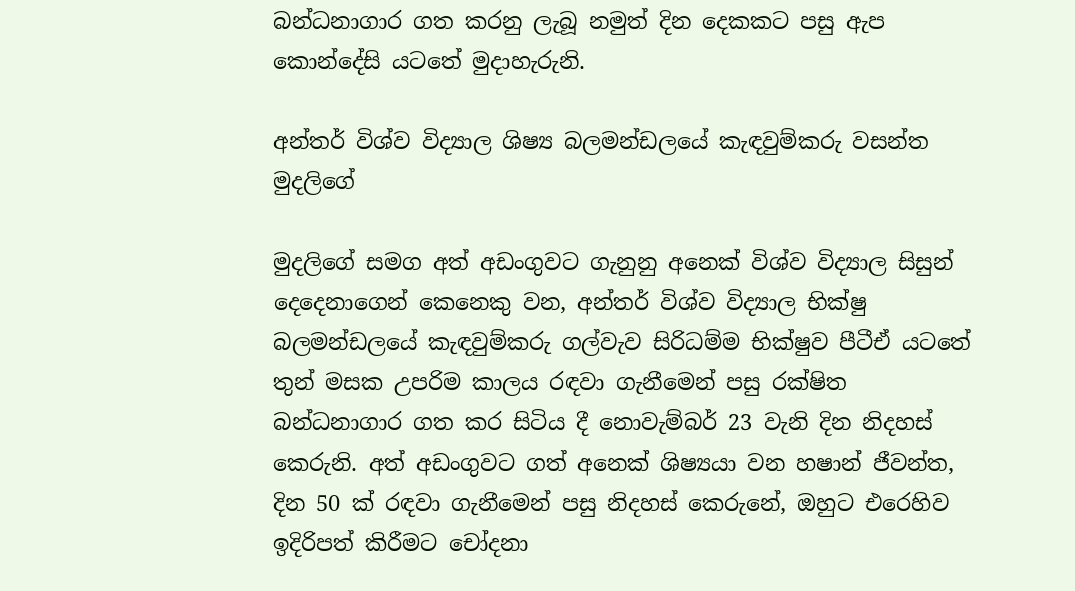බන්ධනාගාර ගත කරනු ලැබූ නමුත් දින දෙකකට පසු ඇප කොන්දේසි යටතේ මුදාහැරුනි.

අන්තර් විශ්ව විද්‍යාල ශිෂ්‍ය බලමන්ඩලයේ කැඳවුම්කරු වසන්ත මුදලිගේ

මුදලිගේ සමග අත් අඩංගුවට ගැනුනු අනෙක් විශ්ව විද්‍යාල සිසුන් දෙදෙනාගෙන් කෙනෙකු වන, අන්තර් විශ්ව විද්‍යාල භික්ෂු බලමන්ඩලයේ කැඳවුම්කරු ගල්වැව සිරිධම්ම භික්ෂුව පීටීඒ යටතේ තුන් මසක උපරිම කාලය රඳවා ගැනීමෙන් පසු රක්ෂිත බන්ධනාගාර ගත කර සිටිය දී නොවැම්බර් 23 වැනි දින නිදහස් කෙරුනි. අත් අඩංගුවට ගත් අනෙක් ශිෂ්‍යයා වන හෂාන් ජීවන්ත, දින 50 ක් රඳවා ගැනීමෙන් පසු නිදහස් කෙරුනේ, ඔහුට එරෙහිව ඉදිරිපත් කිරීමට චෝදනා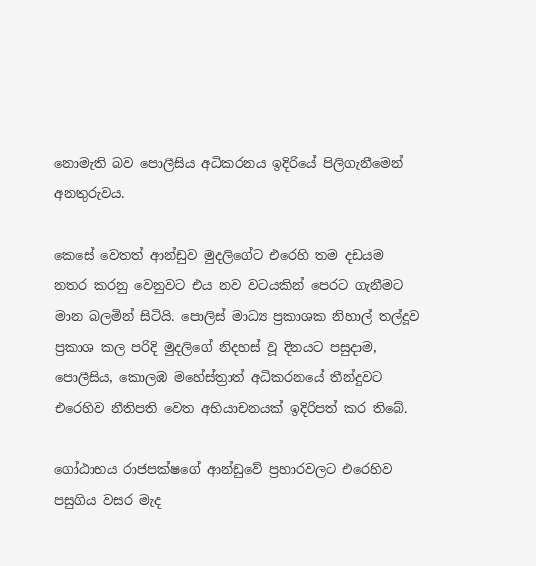නොමැති බව පොලීසිය අධිකරනය ඉදිරියේ පිලිගැනීමෙන් අනතුරුවය.

කෙසේ වෙතත් ආන්ඩුව මුදලිගේට එරෙහි තම දඩයම නතර කරනු වෙනුවට එය නව වටයකින් පෙරට ගැනීමට මාන බලමින් සිටියි. පොලිස් මාධ්‍ය ප්‍රකාශක නිහාල් තල්දූව ප්‍රකාශ කල පරිදි මුදලිගේ නිදහස් වූ දිනයට පසුදාම, පොලීසිය, කොලඹ මහේස්ත්‍රාත් අධිකරනයේ තීන්දුවට එරෙහිව නීතිපති වෙත අභියාචනයක් ඉදිරිපත් කර තිබේ.

ගෝඨාභය රාජපක්ෂගේ ආන්ඩුවේ ප්‍රහාරවලට එරෙහිව පසුගිය වසර මැද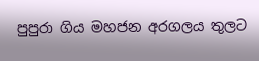පුපුරා ගිය මහජන අරගලය තුලට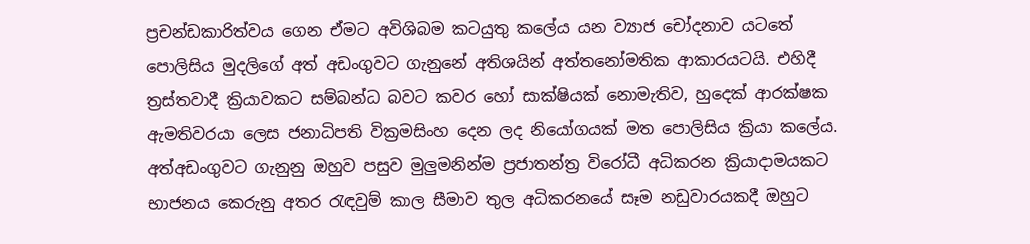ප්‍රචන්ඩකාරිත්වය ගෙන ඒමට අවිශිබම කටයුතු කලේය යන ව්‍යාජ චෝදනාව යටතේ පොලිසිය මුදලිගේ අත් අඩංගුවට ගැනුනේ අතිශයින් අත්තනෝමතික ආකාරයටයි. එහිදී ත්‍රස්තවාදී ක්‍රියාවකට සම්බන්ධ බවට කවර හෝ සාක්ෂියක් නොමැතිව, හුදෙක් ආරක්ෂක ඇමතිවරයා ලෙස ජනාධිපති වික්‍රමසිංහ දෙන ලද නියෝගයක් මත පොලිසිය ක්‍රියා කලේය. අත්අඩංගුවට ගැනුනු ඔහුව පසුව මුලුමනින්ම ප්‍රජාතන්ත්‍ර විරෝධී අධිකරන ක්‍රියාදාමයකට භාජනය කෙරුනු අතර රැඳවුම් කාල සීමාව තුල අධිකරනයේ සෑම නඩුවාරයකදී ඔහුට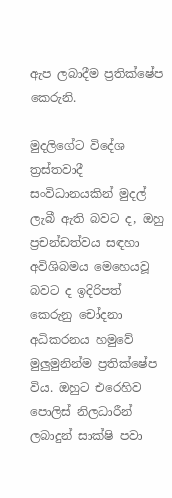ඇප ලබාදීම ප්‍රතික්ෂේප කෙරුනි.

මුදලිගේට විදේශ ත්‍රස්තවාදී සංවිධානයකින් මුදල් ලැබී ඇති බවට ද, ඔහු ප්‍රචන්ඩත්වය සඳහා අවිශිබමය මෙහෙයවූ බවට ද ඉදිරිපත් කෙරුනු චෝදනා අධිකරනය හමුවේ මුලුමුනින්ම ප්‍රතික්ෂේප විය. ඔහුට එරෙහිව පොලිස් නිලධාරීන් ලබාදුන් සාක්ෂි පවා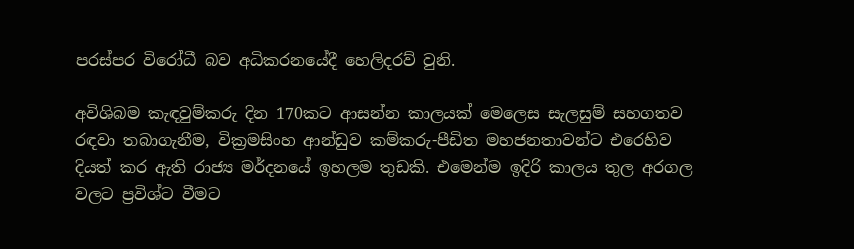පරස්පර විරෝධී බව අධිකරනයේදී හෙලිදරව් වුනි.

අවිශිබම කැඳවුම්කරු දින 170කට ආසන්න කාලයක් මෙලෙස සැලසුම් සහගතව රඳවා තබාගැනීම, වික්‍රමසිංහ ආන්ඩුව කම්කරු-පීඩිත මහජනතාවන්ට එරෙහිව දියත් කර ඇති රාජ්‍ය මර්දනයේ ඉහලම තුඩකි. එමෙන්ම ඉදිරි කාලය තුල අරගල වලට ප්‍රවිශ්ට වීමට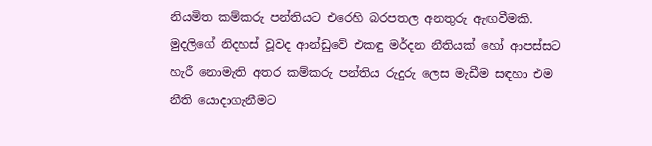නියමිත කම්කරු පන්තියට එරෙහි බරපතල අනතුරු ඇඟවීමකි. මුදලිගේ නිදහස් වූවද ආන්ඩුවේ එකඳු මර්දන නීතියක් හෝ ආපස්සට හැරී නොමැති අතර කම්කරු පන්තිය රුදුරු ලෙස මැඩීම සඳහා එම නීති යොදාගැනීමට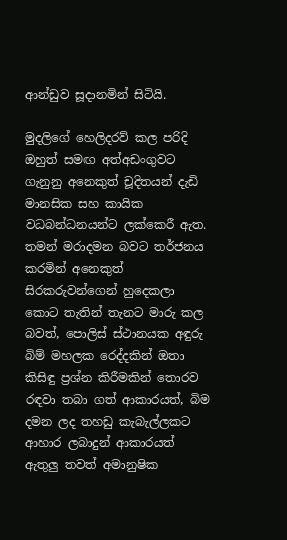ආන්ඩුව සූදානමින් සිටියි.

මුදලිගේ හෙලිදරව් කල පරිදි ඔහුත් සමඟ අත්අඩංගුවට ගැනුනු අනෙකුත් චූදිතයන් දැඩි මානසික සහ කායික වධබන්ධනයන්ට ලක්කෙරී ඇත. තමන් මරාදමන බවට තර්ජනය කරමින් අනෙකුත් සිරකරුවන්ගෙන් හුදෙකලා කොට තැතින් තැනට මාරු කල බවත්, පොලිස් ස්ථානයක අඳුරු බිම් මහලක රෙද්දකින් ඔතා කිසිඳු ප්‍රශ්න කිරීමකින් තොරව රඳවා තබා ගත් ආකාරයත්, බිම දමන ලද තහඩු කැබැල්ලකට ආහාර ලබාදුන් ආකාරයත් ඇතුලු තවත් අමානුෂික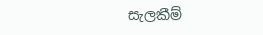සැලකීම්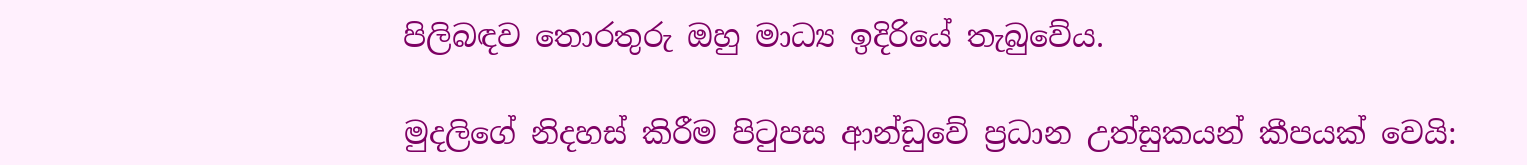පිලිබඳව තොරතුරු ඔහු මාධ්‍ය ඉදිරියේ තැබුවේය.

මුදලිගේ නිදහස් කිරීම පිටුපස ආන්ඩුවේ ප්‍රධාන උත්සුකයන් කීපයක් වෙයි: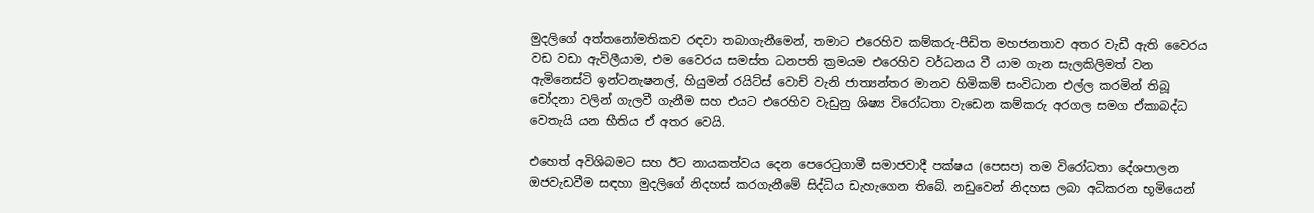මුදලිගේ අත්තනෝමතිකව රඳවා තබාගැනීමෙන්, තමාට එරෙහිව කම්කරු-පීඩිත මහජනතාව අතර වැඩී ඇති වෛරය වඩ වඩා ඇවිලීයාම, එම වෛරය සමස්ත ධනපති ක්‍රමයම එරෙහිව වර්ධනය වී යාම ගැන සැලකිලිමත් වන ඇමිනෙස්ටි ඉන්ටනැෂනල්, හියුමන් රයිට්ස් වොච් වැනි ජාත්‍යන්තර මානව හිමිකම් සංවිධාන එල්ල කරමින් තිබූ චෝදනා වලින් ගැලවී ගැනීම සහ එයට එරෙහිව වැඩුනු ශිෂ්‍ය විරෝධතා වැඩෙන කම්කරු අරගල සමග ඒකාබද්ධ වෙතැයි යන භීතිය ඒ අතර වෙයි.

එහෙත් අවිශිබමට සහ ඊට නායකත්වය දෙන පෙරෙටුගාමී සමාජවාදී පක්ෂය (පෙසප) තම විරෝධතා දේශපාලන ඔජවැඩවීම සඳහා මුදලිගේ නිදහස් කරගැනීමේ සිද්ධිය ඩැහැගෙන තිබේ. නඩුවෙන් නිදහස ලබා අධිකරන භූමියෙන්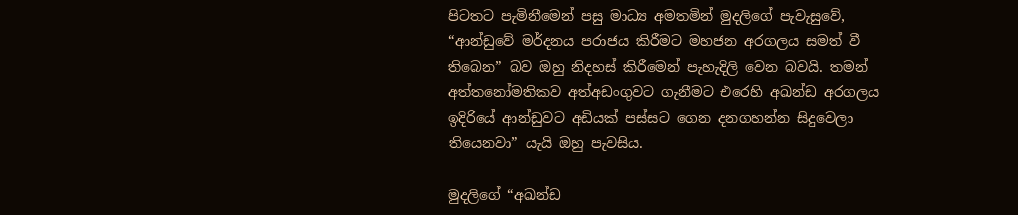පිටතට පැමිනීමෙන් පසු මාධ්‍ය අමතමින් මුදලිගේ පැවැසුවේ, “ආන්ඩුවේ මර්දනය පරාජය කිරීමට මහජන අරගලය සමත් වී තිබෙන” බව ඔහු නිදහස් කිරීමෙන් පැහැදිලි වෙන බවයි. තමන් අත්තනෝමතිකව අත්අඩංගුවට ගැනීමට එරෙහි අඛන්ඩ අරගලය ඉදිරියේ ආන්ඩුවට අඩියක් පස්සට ගෙන දනගහන්න සිදුවෙලා තියෙනවා” යැයි ඔහු පැවසිය.

මුදලිගේ “අඛන්ඩ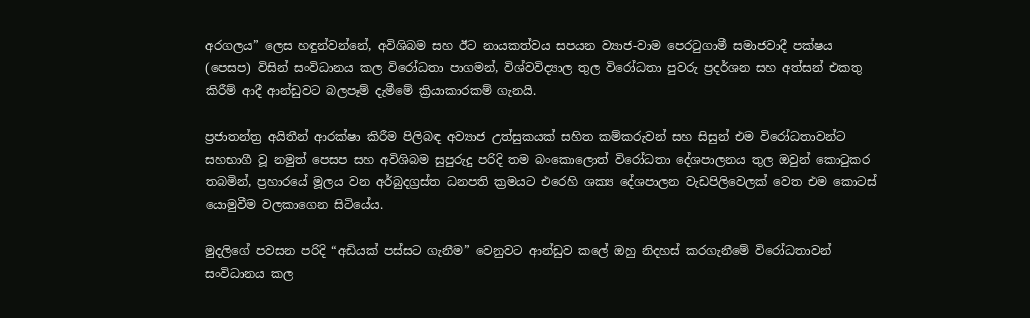අරගලය” ලෙස හඳුන්වන්නේ, අවිශිබම සහ ඊට නායකත්වය සපයන ව්‍යාජ-වාම පෙරටුගාමී සමාජවාදී පක්ෂය (පෙසප) විසින් සංවිධානය කල විරෝධතා පාගමන්, විශ්වවිද්‍යාල තුල විරෝධතා පුවරු ප්‍රදර්ශන සහ අත්සන් එකතු කිරීම් ආදී ආන්ඩුවට බලපෑම් දැමීමේ ක්‍රියාකාරකම් ගැනයි.

ප්‍රජාතන්ත්‍ර අයිතීන් ආරක්ෂා කිරීම පිලිබඳ අව්‍යාජ උත්සුකයක් සහිත කම්කරුවන් සහ සිසුන් එම විරෝධතාවන්ට සහභාගී වූ නමුත් පෙසප සහ අවිශිබම සුපුරුදු පරිදි තම බංකොලොත් විරෝධතා දේශපාලනය තුල ඔවුන් කොටුකර තබමින්, ප්‍රහාරයේ මූලය වන අර්බුදග්‍රස්ත ධනපති ක්‍රමයට එරෙහි ශක්‍ය දේශපාලන වැඩපිලිවෙලක් වෙත එම කොටස් යොමුවීම වලකාගෙන සිටියේය.

මුදලිගේ පවසන පරිදි “අඩියක් පස්සට ගැනීම” වෙනුවට ආන්ඩුව කලේ ඔහු නිදහස් කරගැනීමේ විරෝධතාවන් සංවිධානය කල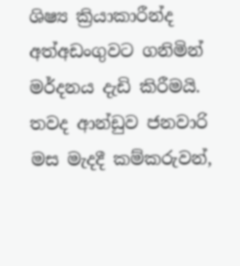ශිෂ්‍ය ක්‍රියාකාරීන්ද අත්අඩංගුවට ගනිමින් මර්දනය දැඩි කිරීමයි. තවද ආන්ඩුව ජනවාරි මස මැදදී කම්කරුවන්,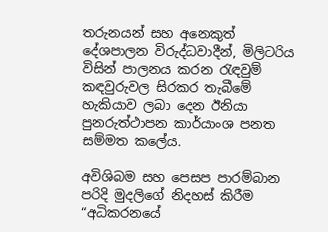තරුනයන් සහ අනෙකුත් දේශපාලන විරුද්ධවාදීන්, මිලිටරිය විසින් පාලනය කරන රැඳවුම් කඳවුරුවල සිරකර තැබීමේ හැකියාව ලබා දෙන ඊනියා පුනරුත්ථාපන කාර්යාංශ පනත සම්මත කලේය.

අවිශිබම සහ පෙසප පාරම්බාන පරිදි මුදලිගේ නිදහස් කිරීම “අධිකරනයේ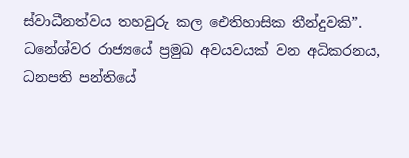ස්වාධීනත්වය තහවුරු කල ඓතිහාසික තීන්දුවකි”. ධනේශ්වර රාජ්‍යයේ ප්‍රමුඛ අවයවයක් වන අධිකරනය, ධනපති පන්තියේ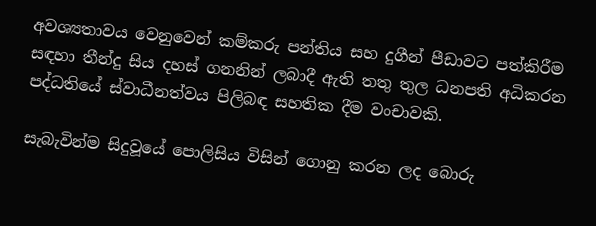අවශ්‍යතාවය වෙනුවෙන් කම්කරු පන්තිය සහ දුගීන් පීඩාවට පත්කිරීම සඳහා තීන්දු සිය දහස් ගනනින් ලබාදී ඇති තතු තුල ධනපති අධිකරන පද්ධතියේ ස්වාධීනත්වය පිලිබඳ සහතික දීම වංචාවකි.

සැබැවින්ම සිදුවූයේ පොලිසිය විසින් ගොනු කරන ලද බොරු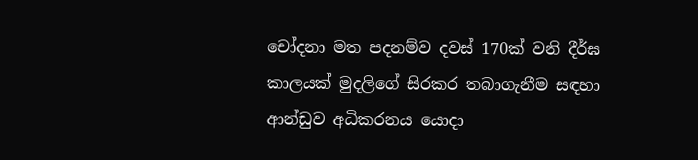චෝදනා මත පදනම්ව දවස් 170ක් වනි දීර්ඝ කාලයක් මුදලිගේ සිරකර තබාගැනීම සඳහා ආන්ඩුව අධිකරනය යොදා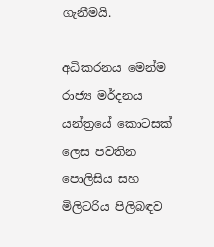ගැනීමයි.

අධිකරනය මෙන්ම රාජ්‍ය මර්දනය යන්ත්‍රයේ කොටසක් ලෙස පවතින පොලිසිය සහ මිලිටරිය පිලිබඳව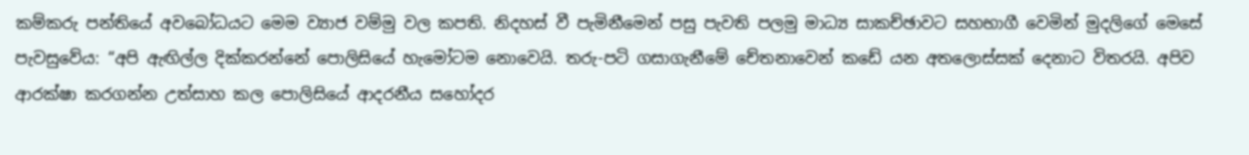කම්කරු පන්තියේ අවබෝධයට මෙම ව්‍යාජ වම්මු වල කපති. නිදහස් වී පැමිනීමෙන් පසු පැවති පලමු මාධ්‍ය සාකච්ඡාවට සහභාගී වෙමින් මුදලිගේ මෙසේ පැවසුවේය: “අපි ඇඟිල්ල දික්කරන්නේ පොලිසියේ හැමෝටම නොවෙයි. තරු-පටි ගසාගැනීමේ චේතනාවෙන් කඩේ යන අතලොස්සක් දෙනාට විතරයි. අපිව ආරක්ෂා කරගන්න උත්සාහ කල පොලිසියේ ආදරනීය සහෝදර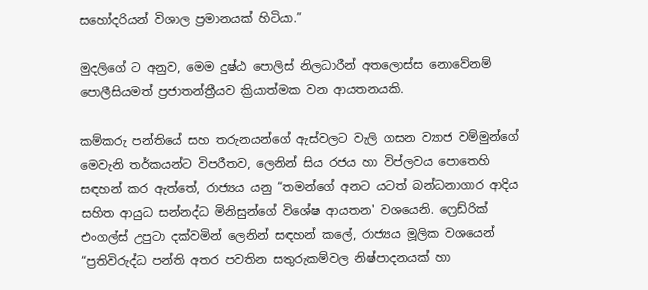සහෝදරියන් විශාල ප්‍රමානයක් හිටියා.”

මුදලිගේ ට අනුව, මෙම දුෂ්ඨ පොලිස් නිලධාරීන් අතලොස්ස නොවේනම් පොලීසියමත් ප්‍රජාතන්ත්‍රීයව ක්‍රියාත්මක වන ආයතනයකි.

කම්කරු පන්තියේ සහ තරුනයන්ගේ ඇස්වලට වැලි ගසන ව්‍යාජ වම්මුන්ගේ මෙවැනි තර්කයන්ට විපරීතව, ලෙනින් සිය රජය හා විප්ලවය පොතෙහි සඳහන් කර ඇත්තේ, රාජ්‍යය යනු “තමන්ගේ අනට යටත් බන්ධනාගාර ආදිය සහිත ආයුධ සන්නද්ධ මිනිසුන්ගේ විශේෂ ආයතන' වශයෙනි. ෆ්‍රෙඩ්රික් එංගල්ස් උපුටා දක්වමින් ලෙනින් සඳහන් කලේ, රාජ්‍යය මූලික වශයෙන් “ප්‍රතිවිරුද්ධ පන්ති අතර පවතින සතුරුකම්වල නිෂ්පාදනයක් හා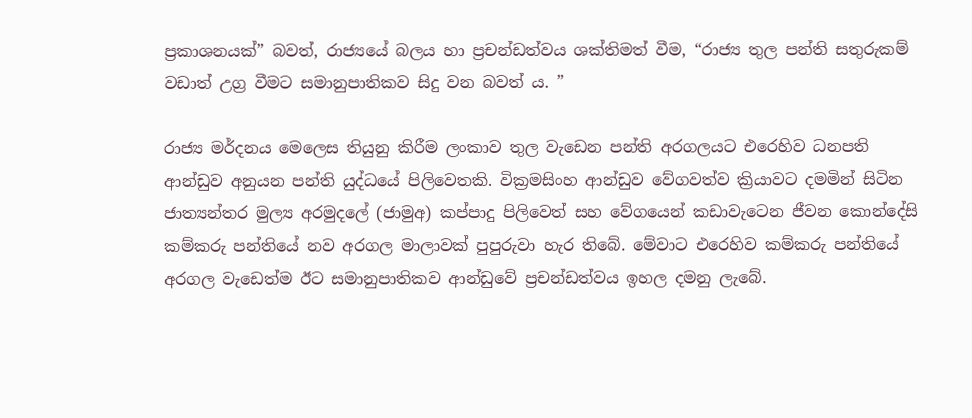ප්‍රකාශනයක්” බවත්, රාජ්‍යයේ බලය හා ප්‍රචන්ඩත්වය ශක්තිමත් වීම, “රාජ්‍ය තුල පන්ති සතුරුකම් වඩාත් උග්‍ර වීමට සමානුපාතිකව සිදු වන බවත් ය. ”

රාජ්‍ය මර්දනය මෙලෙස තියුනු කිරීම ලංකාව තුල වැඩෙන පන්ති අරගලයට එරෙහිව ධනපති ආන්ඩුව අනුයන පන්ති යුද්ධයේ පිලිවෙතකි. වික්‍රමසිංහ ආන්ඩුව වේගවත්ව ක්‍රියාවට දමමින් සිටින ජාත්‍යන්තර මුල්‍ය අරමුදලේ (ජාමුඅ) කප්පාදු පිලිවෙත් සහ වේගයෙන් කඩාවැටෙන ජීවන කොන්දේසි කම්කරු පන්තියේ නව අරගල මාලාවක් පුපුරුවා හැර තිබේ. මේවාට එරෙහිව කම්කරු පන්තියේ අරගල වැඩෙත්ම ඊට සමානුපාතිකව ආන්ඩුවේ ප්‍රචන්ඩත්වය ඉහල දමනු ලැබේ.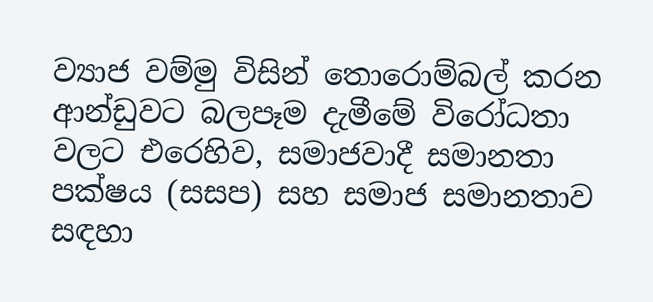ව්‍යාජ වම්මු විසින් තොරොම්බල් කරන ආන්ඩුවට බලපෑම දැමීමේ විරෝධතා වලට එරෙහිව, සමාජවාදී සමානතා පක්ෂය (සසප) සහ සමාජ සමානතාව සඳහා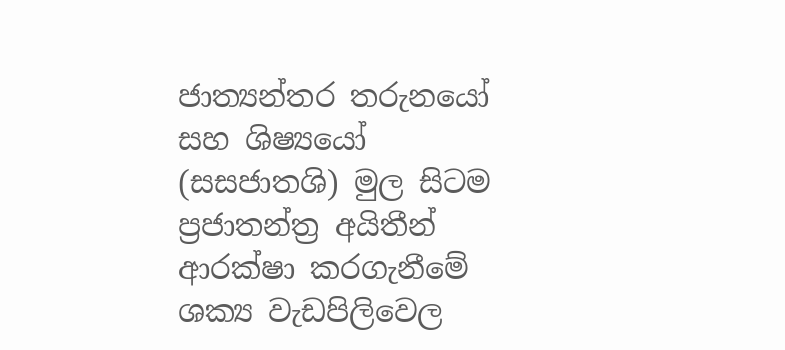ජාත්‍යන්තර තරුනයෝ සහ ශිෂ්‍යයෝ (සසජාතශි) මුල සිටම ප්‍රජාතන්ත්‍ර අයිතීන් ආරක්ෂා කරගැනීමේ ශක්‍ය වැඩපිලිවෙල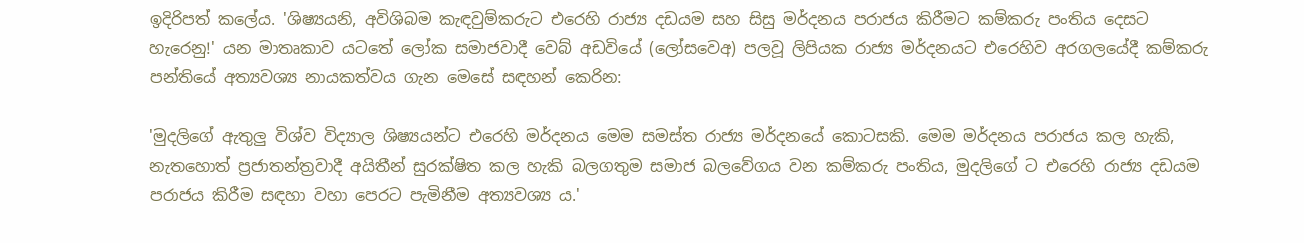ඉදිරිපත් කලේය. 'ශිෂ්‍යයනි, අවිශිබම කැඳවුම්කරුට එරෙහි රාජ්‍ය දඩයම සහ සිසු මර්දනය පරාජය කිරීමට කම්කරු පංතිය දෙසට හැරෙනු!' යන මාතෘකාව යටතේ ලෝක සමාජවාදී වෙබ් අඩවියේ (ලෝසවෙඅ) පලවූ ලිපියක රාජ්‍ය මර්දනයට එරෙහිව අරගලයේදී කම්කරු පන්තියේ අත්‍යවශ්‍ය නායකත්වය ගැන මෙසේ සඳහන් කෙරින:

'මුදලිගේ ඇතුලු විශ්ව විද්‍යාල ශිෂ්‍යයන්ට එරෙහි මර්දනය මෙම සමස්ත රාජ්‍ය මර්දනයේ කොටසකි. මෙම මර්දනය පරාජය කල හැකි, නැතහොත් ප්‍රජාතන්ත්‍රවාදී අයිතීන් සුරක්ෂිත කල හැකි බලගතුම සමාජ බලවේගය වන කම්කරු පංතිය, මුදලිගේ ට එරෙහි රාජ්‍ය දඩයම පරාජය කිරීම සඳහා වහා පෙරට පැමිනීම අත්‍යවශ්‍ය ය.'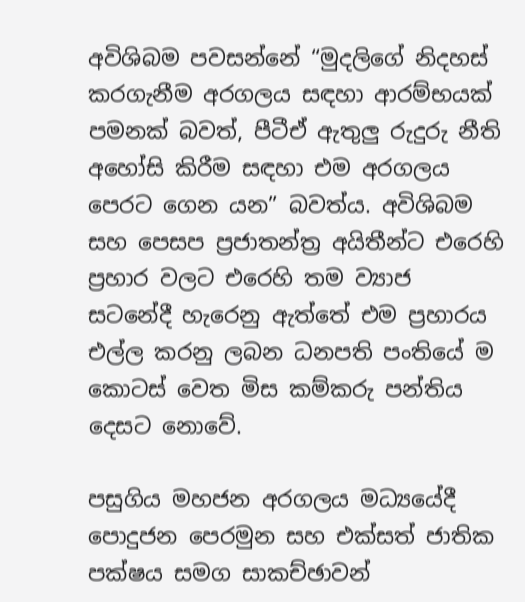අවිශිබම පවසන්නේ “මුදලිගේ නිදහස් කරගැනීම අරගලය සඳහා ආරම්භයක් පමනක් බවත්, පීටීඒ ඇතුලු රුදුරු නීති අහෝසි කිරීම සඳහා එම අරගලය පෙරට ගෙන යන” බවත්ය. අවිශිබම සහ පෙසප ප්‍රජාතන්ත්‍ර අයිතීන්ට එරෙහි ප්‍රහාර වලට එරෙහි තම ව්‍යාජ සටනේදී හැරෙනු ඇත්තේ එම ප්‍රහාරය එල්ල කරනු ලබන ධනපති පංතියේ ම කොටස් වෙත මිස කම්කරු පන්තිය දෙසට නොවේ.

පසුගිය මහජන අරගලය මධ්‍යයේදී පොදුජන පෙරමුන සහ එක්සත් ජාතික පක්ෂය සමග සාකච්ඡාවන්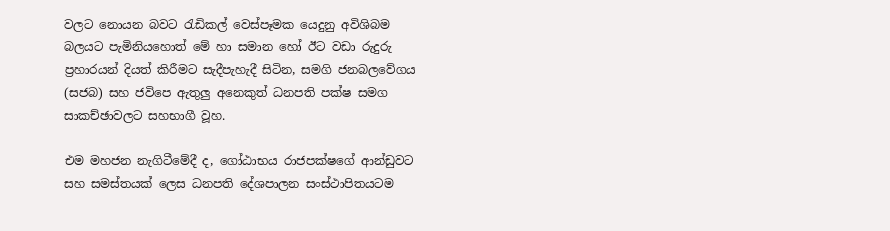වලට නොයන බවට රැඩිකල් වෙස්පෑමක යෙදුනු අවිශිබම බලයට පැමිනියහොත් මේ හා සමාන හෝ ඊට වඩා රුදුරු ප්‍රහාරයන් දියත් කිරීමට සැදීපැහැදී සිටින, සමගි ජනබලවේගය (සජබ) සහ ජවිපෙ ඇතුලු අනෙකුත් ධනපති පක්ෂ සමග සාකච්ඡාවලට සහභාගී වූහ.

එම මහජන නැගිටීමේදී ද, ගෝඨාභය රාජපක්ෂගේ ආන්ඩුවට සහ සමස්තයක් ලෙස ධනපති දේශපාලන සංස්ථාපිතයටම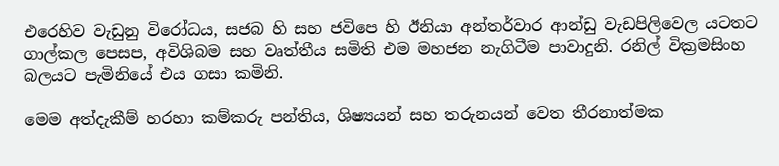එරෙහිව වැඩුනු විරෝධය, සජබ හි සහ ජවිපෙ හි ඊනියා අන්තර්වාර ආන්ඩු වැඩපිලිවෙල යටතට ගාල්කල පෙසප, අවිශිබම සහ වෘත්තීය සමිති එම මහජන නැගිටීම පාවාදුනි. රනිල් වික්‍රමසිංහ බලයට පැමිනියේ එය ගසා කමිනි.

මෙම අත්දැකීම් හරහා කම්කරු පන්තිය, ශිෂ්‍යයන් සහ තරුනයන් වෙත තීරනාත්මක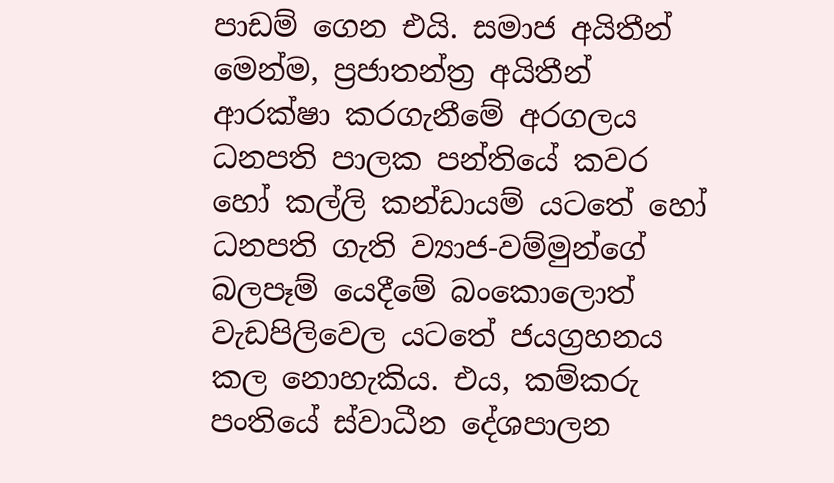පාඩම් ගෙන එයි. සමාජ අයිතීන් මෙන්ම, ප්‍රජාතන්ත්‍ර අයිතීන් ආරක්ෂා කරගැනීමේ අරගලය ධනපති පාලක පන්තියේ කවර හෝ කල්ලි කන්ඩායම් යටතේ හෝ ධනපති ගැති ව්‍යාජ-වම්මුන්ගේ බලපෑම් යෙදීමේ බංකොලොත් වැඩපිලිවෙල යටතේ ජයග්‍රහනය කල නොහැකිය. එය, කම්කරු පංතියේ ස්වාධීන දේශපාලන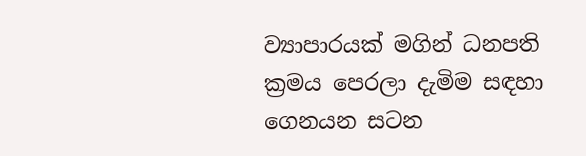ව්‍යාපාරයක් මගින් ධනපති ක්‍රමය පෙරලා දැමිම සඳහා ගෙනයන සටන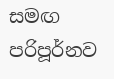සමඟ පරිපූර්නව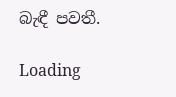බැඳී පවතී.

Loading